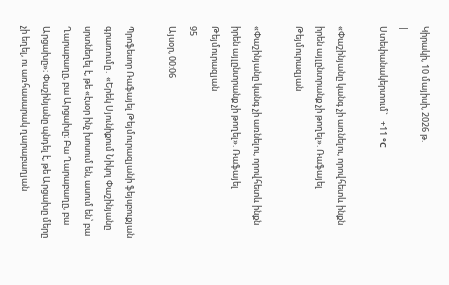Կիրակի, 10 մայիսի, 2026 թ.
|
Ստեփանակերտում`   +11 °C

«Փաշինյանը կանգ չի առնելու, որովհետև ինքն իրեն այլընտրանք չի թողել». Ռաֆայել Թեյմուրազյան

«Փաշինյանը կանգ չի առնելու, որովհետև ինքն իրեն այլընտրանք չի թողել». Ռաֆայել Թեյմուրազյան
95
Այսօր, 00:06

Պրոֆեսոր Ռաֆայել Թեյմուրազյանի ֆեյսբուքյան գրառումը․ «Երեկ Սյունիքում Նիկոլ Փաշինյանը սրտնեղել է, թե «էսօր ինչ խոսում են, ասում են՝ բա Ղարաբաղը, բա Արցախը։ Բա Ղարաբաղը, բա Արցախը»։ Փաշինյանը պնդել է, թե Արցախը մերը չի եղել, ու առհասարակ ղարաբաղյան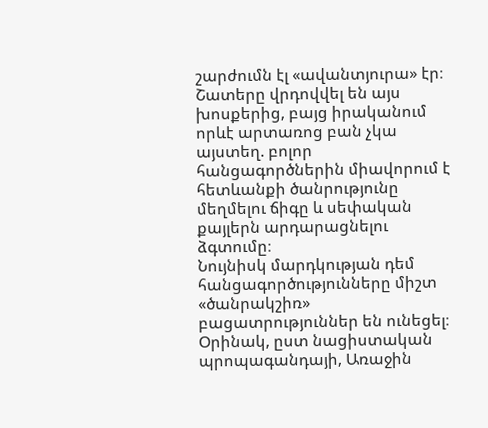շարժումն էլ «ավանտյուրա» էր։ Շատերը վրդովվել են այս խոսքերից, բայց իրականում որևէ արտառոց բան չկա այստեղ. բոլոր հանցագործներին միավորում է հետևանքի ծանրությունը մեղմելու ճիգը և սեփական քայլերն արդարացնելու ձգտումը։
Նույնիսկ մարդկության դեմ հանցագործությունները միշտ «ծանրակշիռ» բացատրություններ են ունեցել։ Օրինակ, ըստ նացիստական պրոպագանդայի, Առաջին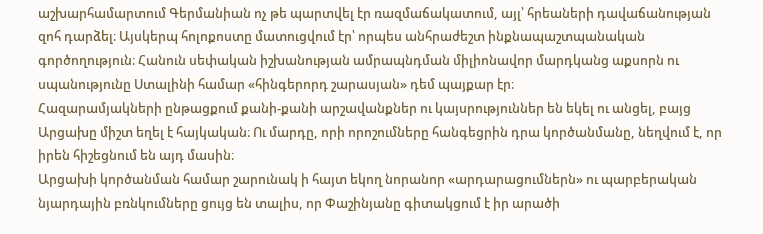աշխարհամարտում Գերմանիան ոչ թե պարտվել էր ռազմաճակատում, այլ՝ հրեաների դավաճանության զոհ դարձել։ Այսկերպ հոլոքոստը մատուցվում էր՝ որպես անհրաժեշտ ինքնապաշտպանական գործողություն։ Հանուն սեփական իշխանության ամրապնդման միլիոնավոր մարդկանց աքսորն ու սպանությունը Ստալինի համար «հինգերորդ շարասյան» դեմ պայքար էր։
Հազարամյակների ընթացքում քանի-քանի արշավանքներ ու կայսրություններ են եկել ու անցել, բայց Արցախը միշտ եղել է հայկական։ Ու մարդը, որի որոշումները հանգեցրին դրա կործանմանը, նեղվում է, որ իրեն հիշեցնում են այդ մասին։
Արցախի կործանման համար շարունակ ի հայտ եկող նորանոր «արդարացումներն» ու պարբերական նյարդային բռնկումները ցույց են տալիս, որ Փաշինյանը գիտակցում է իր արածի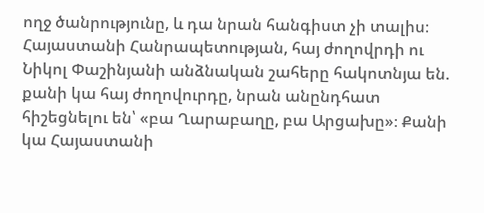ողջ ծանրությունը, և դա նրան հանգիստ չի տալիս։
Հայաստանի Հանրապետության, հայ ժողովրդի ու Նիկոլ Փաշինյանի անձնական շահերը հակոտնյա են. քանի կա հայ ժողովուրդը, նրան անընդհատ հիշեցնելու են՝ «բա Ղարաբաղը, բա Արցախը»։ Քանի կա Հայաստանի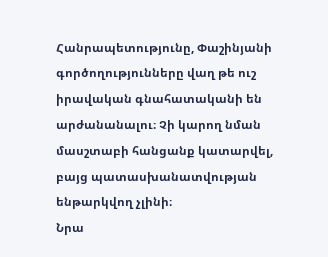Հանրապետությունը, Փաշինյանի գործողությունները վաղ թե ուշ իրավական գնահատականի են արժանանալու։ Չի կարող նման մասշտաբի հանցանք կատարվել, բայց պատասխանատվության ենթարկվող չլինի։
Նրա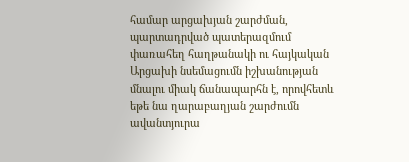համար արցախյան շարժման, պարտադրված պատերազմում փառահեղ հաղթանակի ու հայկական Արցախի նսեմացումն իշխանության մնալու միակ ճանապարհն է, որովհետև եթե նա ղարաբաղյան շարժումն ավանտյուրա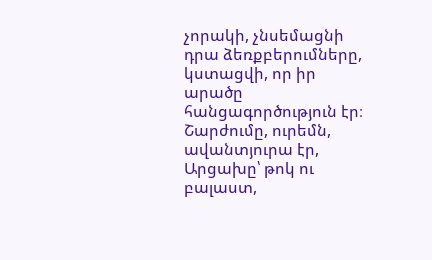չորակի, չնսեմացնի դրա ձեռքբերումները, կստացվի, որ իր արածը հանցագործություն էր։ Շարժումը, ուրեմն, ավանտյուրա էր, Արցախը՝ թոկ ու բալաստ,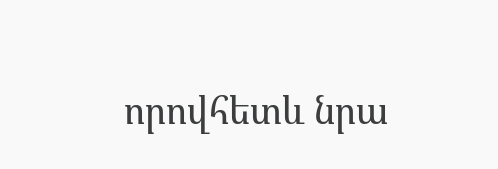որովհետև նրա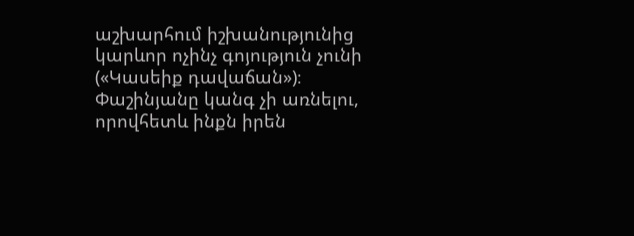աշխարհում իշխանությունից կարևոր ոչինչ գոյություն չունի («Կասեիք դավաճան»)։ Փաշինյանը կանգ չի առնելու, որովհետև ինքն իրեն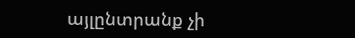այլընտրանք չի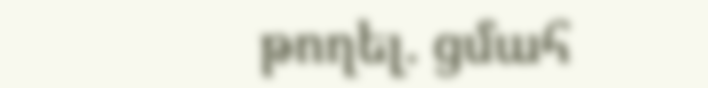թողել. ցմահ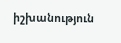իշխանություն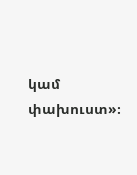կամ փախուստ»։